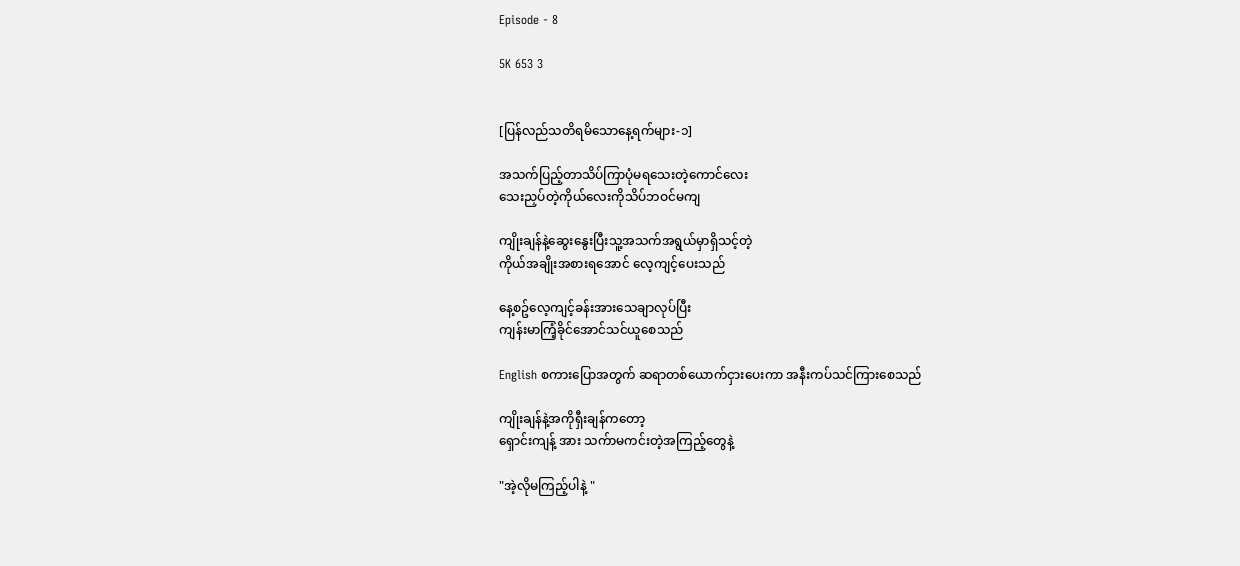Episode - 8

5K 653 3


[ပြန်လည်သတိရမိသောနေ့ရက်များ-၁]

အသက်ပြည့်တာသိပ်ကြာပုံမရသေးတဲ့ကောင်လေး
သေးညှပ်တဲ့ကိုယ်လေးကိုသိပ်ဘဝင်မကျ

ကျိုးချန်နဲ့ဆွေးနွေးပြီးသူ့အသက်အရွယ်မှာရှိသင့်တဲ့
ကိုယ်အချိုးအစားရအောင် လေ့ကျင့်ပေးသည်

နေ့စဥ်လေ့ကျင့်ခန်းအားသေချာလုပ်ပြီး
ကျန်းမာကြံ့ခိုင်အောင်သင်ယူစေသည်

English စကားပြောအတွက် ဆရာတစ်ယောက်ငှားပေးကာ အနီးကပ်သင်ကြားစေသည်

ကျိုးချန်နဲ့အကိုရှီးချန်ကတော့
ရှောင်းကျန့် အား သက်ာမကင်းတဲ့အကြည့်တွေနဲ့

"အဲ့လိုမကြည့်ပါနဲ့ "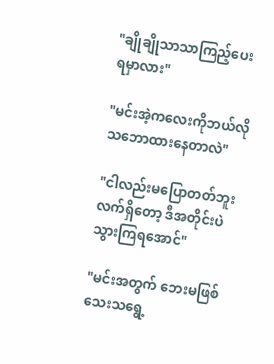"ချိုချိုသာသာကြည့်ပေးရမှာလား"

"မင်းအဲ့ကလေးကိုဘယ်လိုသဘောထားနေတာလဲ"

"ငါလည်းမပြောတတ်ဘူး လက်ရှိတော့ ဒီအတိုင်းပဲသွားကြရအောင်"

"မင်းအတွက် ဘေးမဖြစ်သေးသရွေ့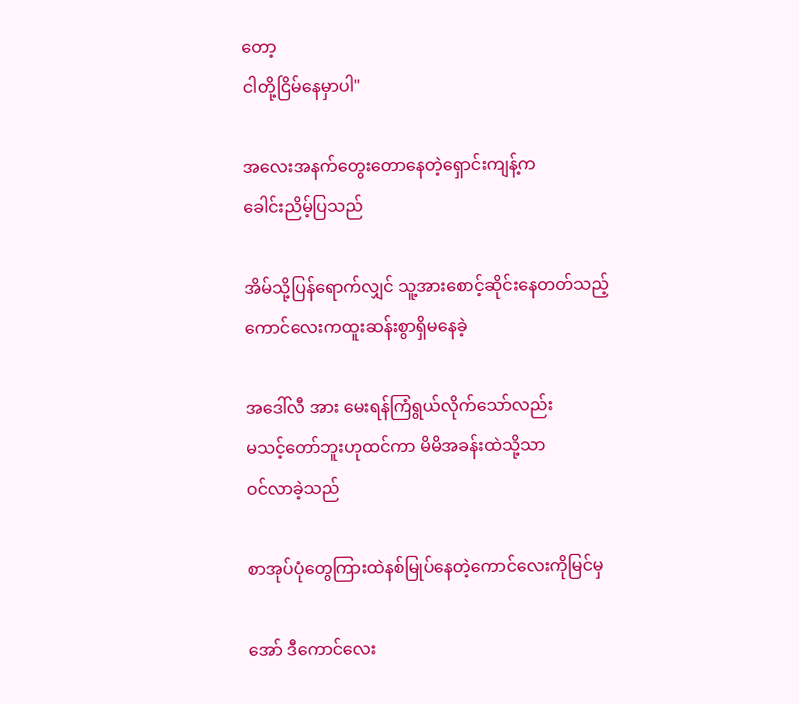တော့
ငါတို့ငြိမ်နေမှာပါ"

အလေးအနက်တွေးတောနေတဲ့ရှောင်းကျန့်က
ခေါင်းညိမ့်ပြသည်

အိမ်သို့ပြန်ရောက်လျှင် သူ့အားစောင့်ဆိုင်းနေတတ်သည့်
ကောင်လေးကထူးဆန်းစွာရှိမနေခဲ့

အဒေါ်လီ အား မေးရန်ကြံရွယ်လိုက်သော်လည်း
မသင့်တော်ဘူးဟုထင်ကာ မိမိအခန်းထဲသို့သာ
ဝင်လာခဲ့သည်

စာအုပ်ပုံတွေကြားထဲနစ်မြုပ်နေတဲ့ကောင်လေးကိုမြင်မှ

အော် ဒီကောင်လေး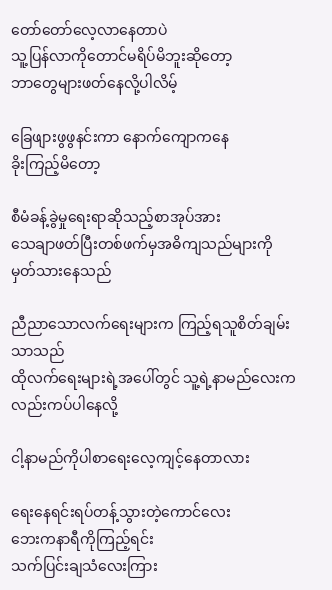တော်တော်လေ့လာနေတာပဲ
သူ့ပြန်လာကိုတောင်မရိပ်မိဘူးဆိုတော့
ဘာတွေများဖတ်နေလို့ပါလိမ့်

ခြေဖျားဖွဖွနင်းကာ နောက်ကျောကနေ
ခိုးကြည့်မိတော့

စီမံခန့်ခွဲမှုရေးရာဆိုသည့်စာအုပ်အား
သေချာဖတ်ပြီးတစ်ဖက်မှအဓိကျသည်များကို
မှတ်သားနေသည်

ညီညာသောလက်ရေးများက ကြည့်ရသူစိတ်ချမ်းသာသည်
ထိုလက်ရေးများရဲ့အပေါ်တွင် သူ့ရဲ့နာမည်လေးကလည်းကပ်ပါနေလို့

ငါ့နာမည်ကိုပါစာရေးလေ့ကျင့်နေတာလား

ရေးနေရင်းရပ်တန့်သွားတဲ့ကောင်လေး
ဘေးကနာရီကိုကြည့်ရင်း
သက်ပြင်းချသံလေးကြား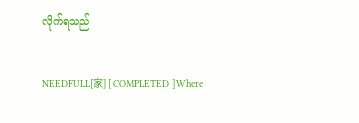လိုက်ရသည်

NEEDFULL[家] [ COMPLETED ]Where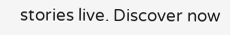stories live. Discover now